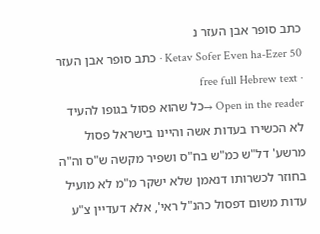כתב סופר אבן העזר נ
Ketav Sofer Even ha-Ezer 50 · כתב סופר אבן העזר · free full Hebrew text
Open in the reader →כל שהוא פסול בגופו להעיד לא הכשירו בעדות אשה והיינו בישראל פסול מרשע' דל"ש כמ"ש בח"ס ושפיר מקשה ש"ס וה"ה בחוזר לכשרותו דנאמן שלא ישקר מ"מ לא מועיל עדות משום דפסול כהנ"ל ראי', אלא דעדיין צ"ע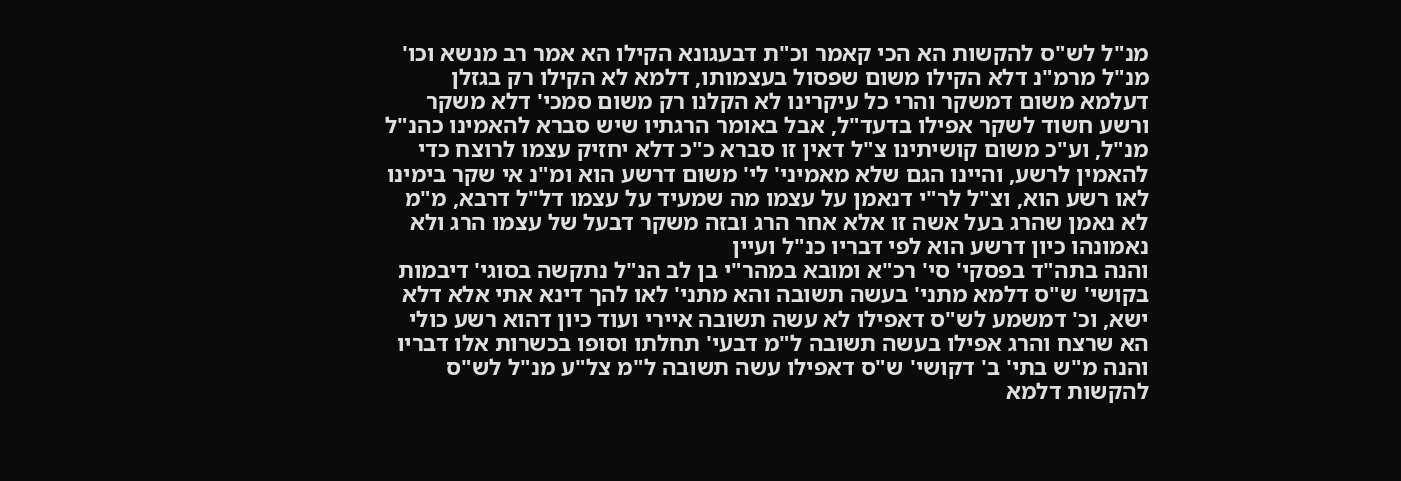מנ"ל לש"ס להקשות הא הכי קאמר וכ"ת דבעגונא הקילו הא אמר רב מנשא וכו' מנ"ל מרמ"נ דלא הקילו משום שפסול בעצמותו, דלמא לא הקילו רק בגזלן דעלמא משום דמשקר והרי כל עיקרינו לא הקלנו רק משום סמכי' דלא משקר ורשע חשוד לשקר אפילו בדעד"ל, אבל באומר הרגתיו שיש סברא להאמינו כהנ"ל מנ"ל, וע"כ משום קושיתינו צ"ל דאין זו סברא כ"כ דלא יחזיק עצמו לרוצח כדי להאמין לרשע, והיינו הגם שלא מאמיני' לי' משום דרשע הוא ומ"נ אי שקר בימינו לאו רשע הוא, וצ"ל לר"י דנאמן על עצמו מה שמעיד על עצמו דל"ל דרבא, מ"מ לא נאמן שהרג בעל אשה זו אלא אחר הרג ובזה משקר דבעל של עצמו הרג ולא נאמונהו כיון דרשע הוא לפי דבריו כנ"ל ועיין
והנה בתה"ד בפסקי' סי' רכ"א ומובא במהר"י בן לב הנ"ל נתקשה בסוגי' דיבמות בקושי' ש"ס דלמא מתני' בעשה תשובה והא מתני' לאו להך דינא אתי אלא דלא ישא, וכ' דמשמע לש"ס דאפילו לא עשה תשובה איירי ועוד כיון דהוא רשע כולי הא שרצח והרג אפילו בעשה תשובה ל"מ דבעי' תחלתו וסופו בכשרות אלו דבריו
והנה מ"ש בתי' ב' דקושי' ש"ס דאפילו עשה תשובה ל"מ צל"ע מנ"ל לש"ס להקשות דלמא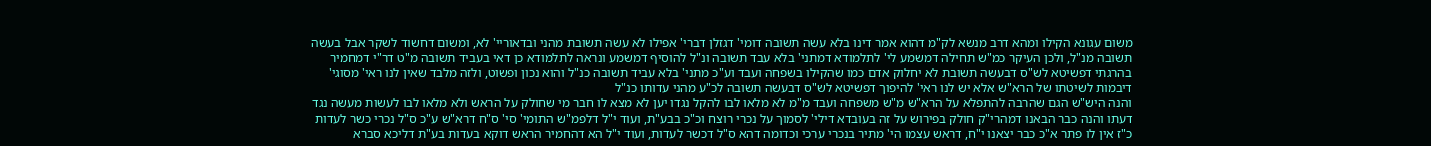משום עגונא הקילו ומהא דרב מנשא לק"מ דהוא אמר דינו בלא עשה תשובה דומי' דגזלן דברי' אפילו לא עשה תשובת מהני ובדאוריי' לא, ומשום דחשוד לשקר אבל בעשה תשובה מנ"ל, ולכן העיקר כמ"ש תחילה דמשמע לי' לתלמודא דמתני' בלא עבד תשובה ונ"ל להוסיף דמשמע ונראה לתלמודא כן דאי בעביד תשובה מ"ט דר"י דמחמיר בהרגתי דפשיטא לש"ס דבעשה תשובת לא יחלוק אדם כמו שהקילו בשפחה ועבד וע"כ מתני' בלא עביד תשובה כנ"ל והוא נכון ופשוט, ולזה מלבד שאין לנו ראי' מסוגי' דיבמות לשיטתו של הרא"ש אלא יש לנו ראי' להיפוך דפשיטא לש"ס דבעשה תשובה לכ"ע מהני עדותו כנ"ל
והנה היש"ש הגם שהרבה להתפלא על הרא"ש מ"ש משפחה ועבד מ"מ לא מלאו לבו להקל נגדו יען לא מצא לו חבר מי שחולק על הראש ולא מלאו לבו לעשות מעשה נגד דעתו והנה כבר הבאנו דמהרי"ק חולק בפירוש על זה בעובדא דילי' לסמוך על נכרי רוצח וכ"כ בבע"ת, ועוד י"ל דלפמ"ש התומי' סי' ס"ח דרא"ש ע"כ ס"ל נכרי כשר לעדות כ"ז אין לו פתר א"כ כבר יצאנו י"ח, דראש עצמו הי' מתיר בנכרי ערכי וכדומה דהא ס"ל דכשר לעדות, ועוד י"ל הא דהחמיר הראש דוקא בעדות בע"ת דליכא סברא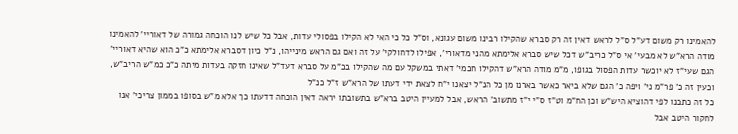להאמינו רק משום דע"ל ס"ל לראש דאין זה רק סברא שהקילו רבינו משום עגונא, וס"ל כל כי האי לא הקילו בפסולי עדות, אבל כל שיש לנו הוכחה גמורה של דאוריי' להאמינו מודה הרא"ש לא מבעי' אי ס"ל כריב"ש דכל שיש סברא אלימתא מהני מדאורי', אפילו לדחולקי' על זה ואם גם הראש מינייהו, נ"ל כיון דסברא אלימתא כ"כ הוא שהיא דאוריי' הגם שעי"ז לא יוכשר עדות הפסול בגופו, מ"מ מודה הרא"ש דהקילו חכמי' דאתי במשקל עם מה שהקילו בכ"מ על סברא דעד"ל שאינו חזקה בעדות מיתה כ"כ כמ"ש הריב"ש, וכעין זה כ' פר"מ ני' ויפה כ' הגם שלא ביאר כאשר בארנו מן כל הנ"ל יצאנו י"ח לצאת ידי דעתו של הרא"ש ז"ל כנ"ל
כל זה כתבנו לפי דהוציא היש"ש וכן הח"מ וט"ז ס"י י"ז מתשוב' הראש, אבל למעיין היטב ברא"ש בתשובתו יראה דאין הוכחה דדעתו כך אלא מ"ש בסופו בממון צריכי' אנו לחקור היטב אבל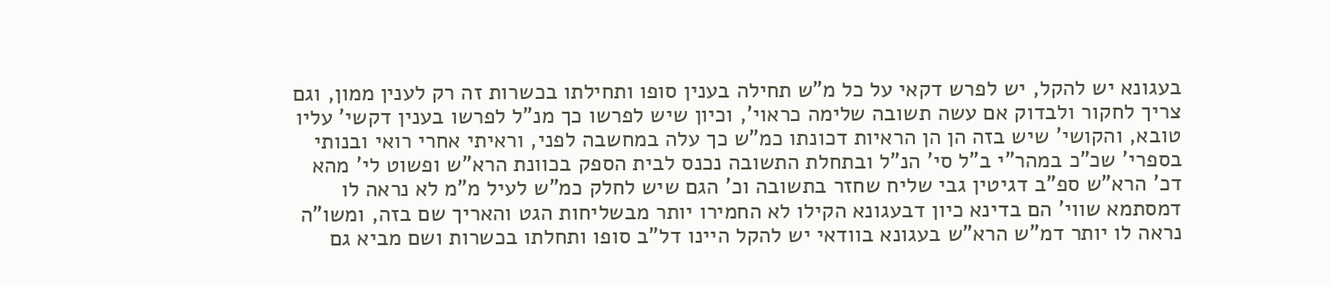בעגונא יש להקל, יש לפרש דקאי על כל מ"ש תחילה בענין סופו ותחילתו בכשרות זה רק לענין ממון, וגם צריך לחקור ולבדוק אם עשה תשובה שלימה כראוי', וכיון שיש לפרשו כך מנ"ל לפרשו בענין דקשי' עליו טובא, והקושי' שיש בזה הן הן הראיות דכונתו כמ"ש כך עלה במחשבה לפני, וראיתי אחרי רואי ובנותי בספרי' שכ"כ במהר"י ב"ל סי' הנ"ל ובתחלת התשובה נכנס לבית הספק בכוונת הרא"ש ופשוט לי' מהא דכ' הרא"ש ספ"ב דגיטין גבי שליח שחזר בתשובה וכ' הגם שיש לחלק כמ"ש לעיל מ"מ לא נראה לו דמסתמא שווי' הם בדינא כיון דבעגונא הקילו לא החמירו יותר מבשליחות הגט והאריך שם בזה, ומשו"ה נראה לו יותר דמ"ש הרא"ש בעגונא בוודאי יש להקל היינו דל"ב סופו ותחלתו בכשרות ושם מביא גם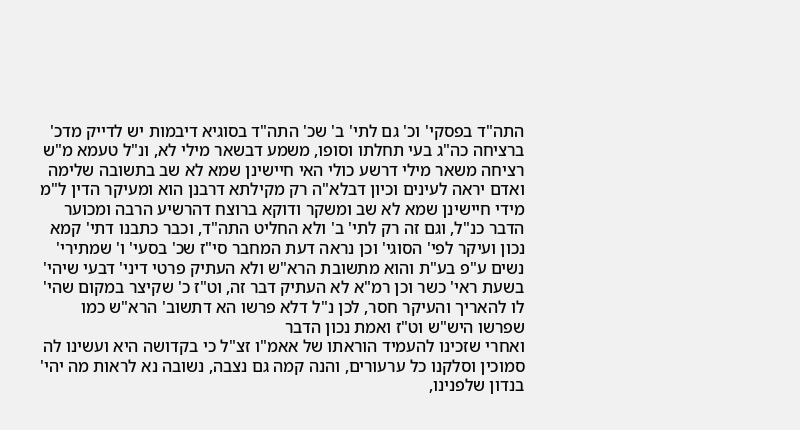התה"ד בפסקי' וכ' גם לתי' ב' שכ' התה"ד בסוגיא דיבמות יש לדייק מדכ' ברציחה כה"ג בעי תחלתו וסופו, משמע דבשאר מילי לא, ונ"ל טעמא מ"ש רציחה משאר מילי דרשע כולי האי חיישינן שמא לא שב בתשובה שלימה ואדם יראה לעינים וכיון דבלא"ה רק מקילתא דרבנן הוא ומעיקר הדין ל"מ מידי חיישינן שמא לא שב ומשקר ודוקא ברוצח דהרשיע הרבה ומכוער הדבר כנ"ל, וגם זה רק לתי' ב' ולא החליט התה"ד, וכבר כתבנו דתי' קמא נכון ועיקר לפי' הסוגי' וכן נראה דעת המחבר סי"ז שכ' בסעי' ו' שמתירי' נשים ע"פ בע"ת והוא מתשובת הרא"ש ולא העתיק פרטי דיני' דבעי שיהי' בשעת ראי' כשר וכן רמ"א לא העתיק דבר זה, וט"ז כ' שקיצר במקום שהי' לו להאריך והעיקר חסר, לכן נ"ל דלא פרשו הא דתשוב' הרא"ש כמו שפרשו היש"ש וט"ז ואמת נכון הדבר
ואחרי שזכינו להעמיד הוראתו של אאמ"ו זצ"ל כי בקדושה היא ועשינו לה סמוכין וסלקנו כל ערעורים, והנה קמה גם נצבה, נשובה נא לראות מה יהי' בנדון שלפנינו,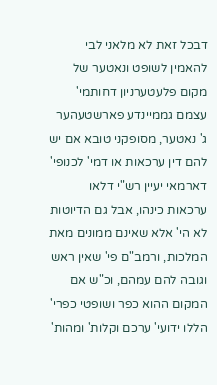דבכל זאת לא מלאני לבי להאמין לשופט ונאטער של מקום פלעטערניון דחותמי' עצמם גממיינדע פארשטעהער ג' נאטער, מסופקני טובא אם יש להם דין ערכאות או דמי' לכנופי' דארמאי יעיין רש"י דלאו ערכאות כינהו, אבל גם הדיוטות לא הי' אלא שאינם ממונים מאת המלכות, ורמב"ם פי' שאין ראש וגובה להם עמהם, וכ"ש אם המקום ההוא כפר ושופטי כפרי' הללו ידועי' ערכם וקלות' ומהות'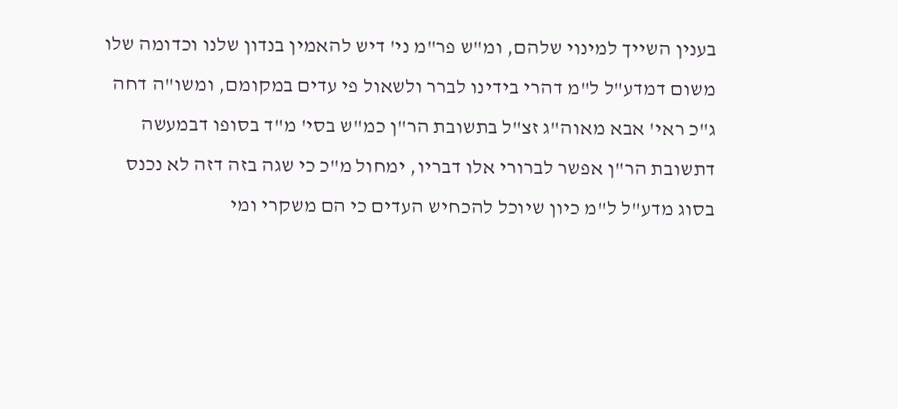בענין השייך למינוי שלהם, ומ"ש פר"מ ני' דיש להאמין בנדון שלנו וכדומה שלו משום דמדע"ל ל"מ דהרי בידינו לברר ולשאול פי עדים במקומם, ומשו"ה דחה ג"כ ראי' אבא מאוה"ג זצ"ל בתשובת הר"ן כמ"ש בסי' מ"ד בסופו דבמעשה דתשובת הר"ן אפשר לברורי אלו דבריו, ימחול מ"כ כי שגה בזה דזה לא נכנס בסוג מדע"ל ל"מ כיון שיוכל להכחיש העדים כי הם משקרי ומי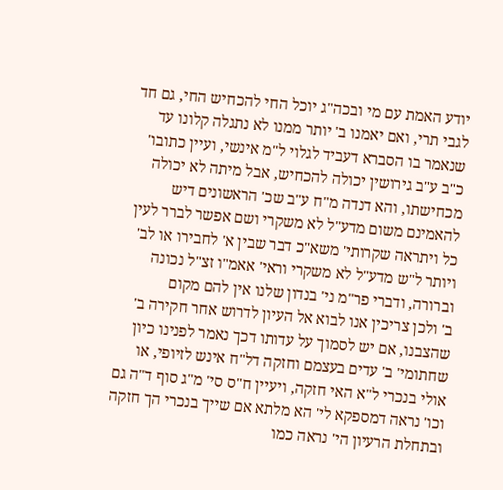יודע האמת עם מי ובכה"ג יוכל החי להכחיש החי, גם חד לגבי תרי, ואם יאמנו ב' יותר ממנו לא נתגלה קלונו עד שנאמר בו הסברא דעביד לגלוי ל"מ אינשי, ועיין כתובו' כ"ב ע"ב גירושין יכולה להכחיש, אבל מיתה לא יכולה מכחישתו, והא דנדה מ"ח ע"ב שכ' הראשונים דיש להאמינם משום מדע"ל לא משקרי ושם אפשר לברר לעין כל ויתראה שקרותי' משא"כ דבר שבין א' לחבירו או לב' ויותר ל"ש מדע"ל לא משקרי וראי' אאמ"ו זצ"ל נכונה וברורה, ודברי פר"מ ני' בנדון שלנו אין להם מקום
ב' ולכן צריכין אנו לבוא אל העיון לדרוש אחר חקירה ב' שהצבנו, אם יש לסמוך על עדותו דכך נאמר לפנינו כיון שחתומי' ב' עדים בעצמם וחזקה דל"ח אינש לזיופי, או אולי בנכרי ל"א האי חזקה, ויעיין ח"ס סי' מ"ג סוף ד"ה גם וכו' נראה דמספקא לי' הא מלתא אם שייך בנכרי הך חזקה
ובתחלת הרעיון הי' נראה כמו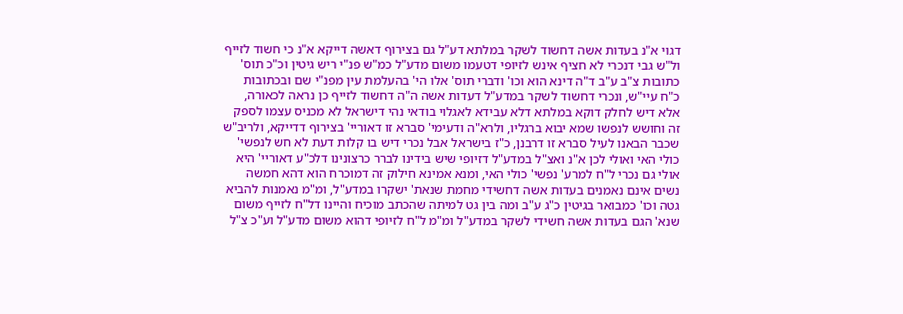דגוי א"נ בעדות אשה דחשוד לשקר במלתא דע"ל גם בצירוף דאשה דייקא א"נ כי חשוד לזייף ול"ש גבי דנכרי לא חציף אינש לזיופי דטעמו משום מדע"ל כמ"ש פנ"י ריש גיטין וכ"כ תוס' כתובות צ"ב ע"ב ד"ה דינא הוא וכו' ודברי תוס' אלו הי' בהעלמת עין מפנ"י שם ובכתובות כ"ח עיי"ש, ונכרי דחשוד לשקר במדע"ל דעדות אשה ה"ה דחשוד לזייף כן נראה לכאורה, אלא דיש לחלק דוקא במלתא דלא עבידא לאגלוי בודאי נהי דישראל לא מכניס עצמו לספק זה וחושש לנפשו שמא יבוא ברגליו, ולרא"ה ודעימי' סברא זו דאוריי' בצירוף דדייקא, ולריב"ש שכבר הבאנו לעיל סברא זו דרבנן, כ"ז בישראל אבל נכרי דיש בו קלות דעת לא חש לנפשי' כולי האי ואולי לכן א"נ ואצ"ל במדע"ל דזיופי שיש בידינו לברר כרצונינו דלכ"ע דאוריי' היא אולי גם נכרי ל"ח למרע' נפשי' כולי האי, ומנא אמינא חילוק זה דמוכרח הוא דהא חמשה נשים אינם נאמנים בעדות אשה דחשידי מחמת שנאת' ישקרו במדע"ל, ומ"מ נאמנות להביא גטה וכו' כמבואר בגיטין כ"ג ע"ב ומה בין גט למיתה שהכתב מוכיח והיינו דל"ח לזייף משום שנא' הגם בעדות אשה חשידי לשקר במדע"ל ומ"מ ל"ח לזיופי דהוא משום מדע"ל וע"כ צ"ל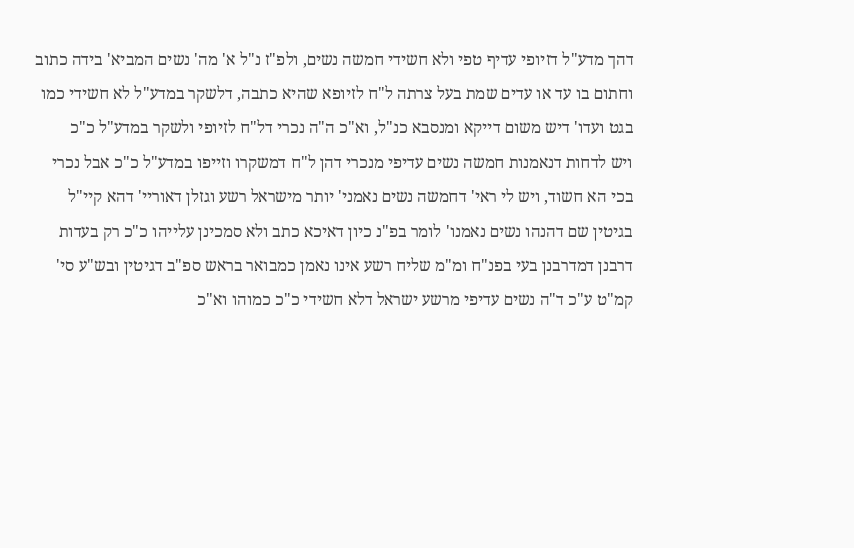דהך מדע"ל דזיופי עדיף טפי ולא חשידי חמשה נשים, ולפ"ז נ"ל א' מה' נשים המביא' בידה כתוב וחתום בו עד או עדים שמת בעל צרתה ל"ח לזיופא שהיא כתבה, דלשקר במדע"ל לא חשידי כמו בגט ועדו' דיש משום דייקא ומנסבא כנ"ל, וא"כ ה"ה נכרי דל"ח לזיופי ולשקר במדע"ל כ"כ
ויש לדחות דנאמנות חמשה נשים עדיפי מנכרי דהן ל"ח דמשקרו וזייפו במדע"ל כ"כ אבל נכרי בכי הא חשוד, ויש לי ראי' דחמשה נשים נאמני' יותר מישראל רשע וגזלן דאוריי' דהא קיי"ל בגיטין שם דהנהו נשים נאמנו' לומר בפ"נ כיון דאיכא כתב ולא סמכינן עלייהו כ"כ רק בעדות דרבנן דמדרבנן בעי בפנ"ח ומ"מ שליח רשע אינו נאמן כמבואר בראש ספ"ב דגיטין ובש"ע סי' קמ"ט ע"כ ד"ה נשים עדיפי מרשע ישראל דלא חשידי כ"כ כמוהו וא"כ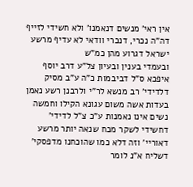אין ראי' מנשים דנאמנו' ולא חשידי לזייף דה"ה נכרי, דנכרי וודאי לא עדיף מרשע ישראל דגרוע מהן כמ"ש
ובעמדי בענין ובעיון צל"ע דרב יוסף איפכא ס"ל דביבמות כ"ה ע"ב מסיק דלדידי' רב מנשא לר"י ולרבנן רשע נאמן בעדות אשה משום עגונא הקילו וחמשה נשים אינו נאמנות ע"כ צ"ל לדידי' דחשידי לשקר מכח שנאה יותר מרשע דאוריי' וזה דלא כמו שהוכחנו מדפסקי' דשליח א"נ לומר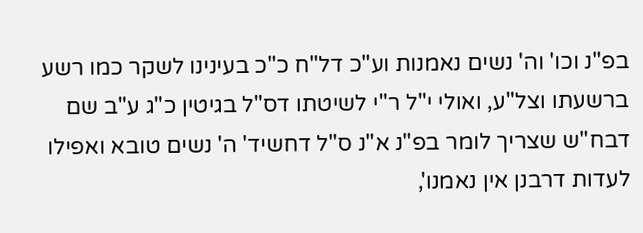בפ"נ וכו' וה' נשים נאמנות וע"כ דל"ח כ"כ בעינינו לשקר כמו רשע ברשעתו וצל"ע, ואולי י"ל ר"י לשיטתו דס"ל בגיטין כ"ג ע"ב שם דבח"ש שצריך לומר בפ"נ א"נ ס"ל דחשיד' ה' נשים טובא ואפילו לעדות דרבנן אין נאמנו',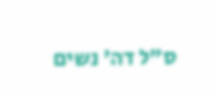ס"ל דה' נשים